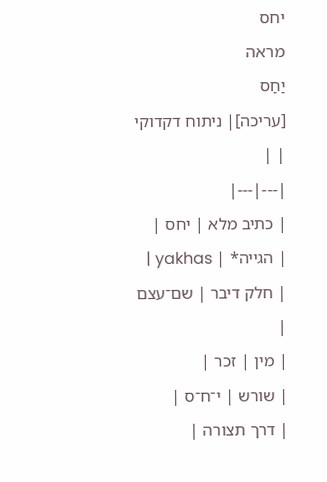יחס
מראה
יַחַס
[עריכה]| ניתוח דקדוקי | |
|---|---|
| כתיב מלא | יחס |
| הגייה* | yakhas |
| חלק דיבר | שם־עצם |
| מין | זכר |
| שורש | י־ח־ס |
| דרך תצורה |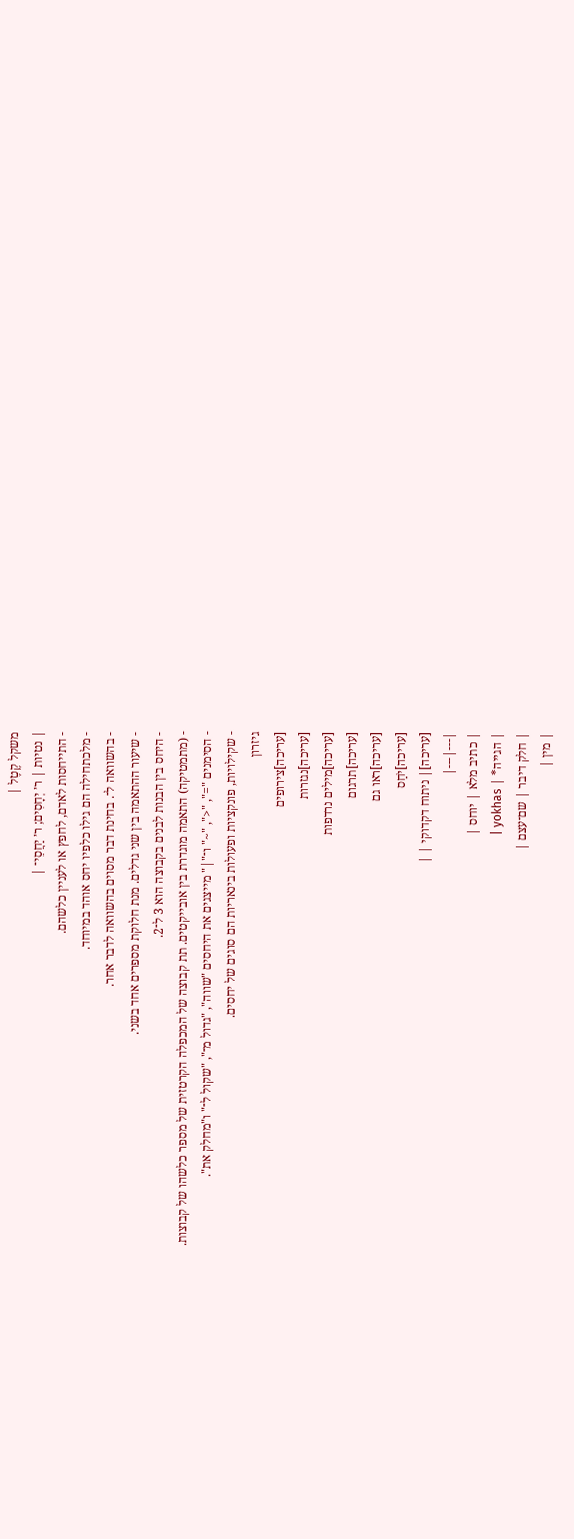משקל קֶטֶל |
| נטיות | ר׳ יְחָסִים; ר׳ יַחֲסֵי־ |
- התייחסות לאדם, לחפץ או לעניין כלשהם.
- מלכתחילה הם גילו כלפיו יחס אוהד במיוחד.
- בהשוואה ל־. בחינת דבר מסוים בהשוואה לדבר אחר.
- שיעור ההתאמה בין שני גדלים. מנת חלוקת מספרים אחד בשני.
- היחס בין הבנות לבנים בקבוצה הוא 3 ל־2.
- (מתמטיקה) התאמה מוגדרת בין אובייקטים. תת קבוצה של המכפלה הקרטזית של מספר כלשהו של קבוצות.
- הסימנים "=", "<", "~" ו־"|" מייצגים את היחסים "שווה", "גדול מ־", "שקול ל־" ו"מחלק את".
- שקילויות, פונקציות ופעולות בינאריות הם סוגים של יחסים.
גיזרון
[עריכה]צירופים
[עריכה]נגזרות
[עריכה]מילים נרדפות
[עריכה]תרגום
[עריכה]ראו גם
[עריכה]יֹחַס
[עריכה]| ניתוח דקדוקי | |
|---|---|
| כתיב מלא | יוחס |
| הגייה* | yokhas |
| חלק דיבר | שם־עצם |
| מין |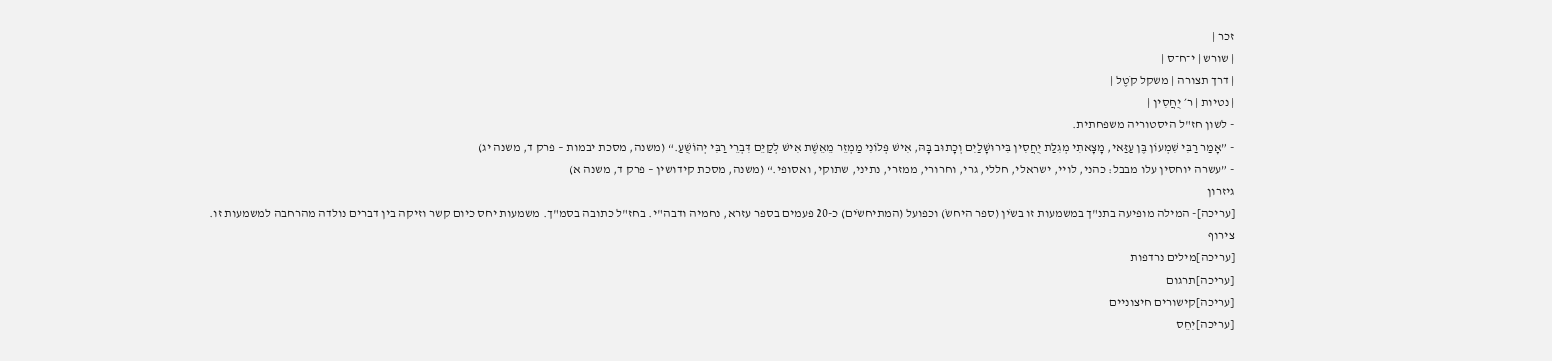זכר |
| שורש | י־ח־ס |
| דרך תצורה | משקל קֹטֶל |
| נטיות | ר׳ יֻחֲסִין |
- לשון חז"ל היסטוריה משפחתית.
- ”אָמַר רַבִּי שִׁמְעוֹן בֶּן עַזַּאי, מָצָאתִי מְגִלַּת יֻחֲסִין בִּירוּשָׁלַיִם וְכָתוּב בָּהּ, אִישׁ פְּלוֹנִי מַמְזֵר מֵאֵשֶׁת אִישׁ לְקַיֵּם דִּבְרֵי רַבִּי יְהוֹשֻׁעַ.“ (משנה, מסכת יבמות – פרק ד, משנה יג)
- ”עשרה יוחסין עלו מבבל: כהני, לויי, ישראלי, חללי, גרי, וחרורי, ממזרי, נתיני, שתוקי, ואסופי.“ (משנה, מסכת קידושין – פרק ד, משנה א)
גיזרון
[עריכה]- המילה מופיעה בתנ"ך במשמעות זו בשֹין (ספר היחשֹ) וכפועל (המתיחשֹים) כ-20 פעמים בספר עזרא, נחמיה ודבה"י. בחז"ל כתובה בסמ"ך. משמעות יחס כיום קשר וזיקה בין דברים נולדה מהרחבה למשמעות זו.
צירוף
[עריכה]מילים נרדפות
[עריכה]תרגום
[עריכה]קישורים חיצוניים
[עריכה]יִחֵס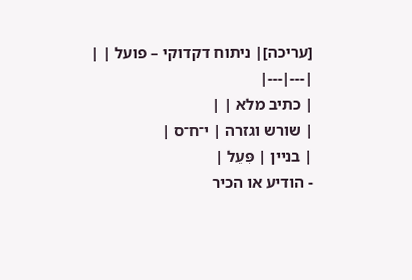[עריכה]| ניתוח דקדוקי – פועל | |
|---|---|
| כתיב מלא | |
| שורש וגזרה | י־ח־ס |
| בניין | פִּעֵל |
- הודיע או הכיר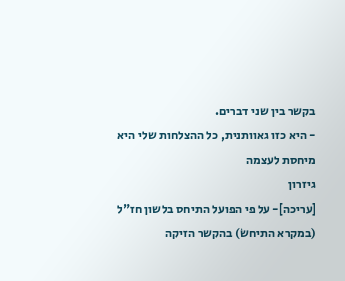בקשר בין שני דברים.
- היא כזו גאוותנית, כל ההצלחות שלי היא מיחסת לעצמה
גיזרון
[עריכה]- על פי הפועל התיחס בלשון חז"ל (במקרא התיחשׂ) בהקשר הזיקה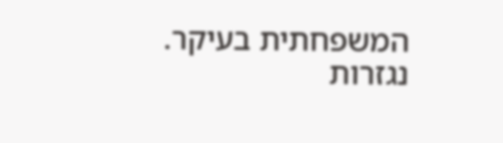המשפחתית בעיקר.
נגזרות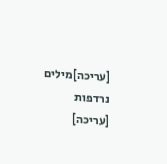[עריכה]מילים נרדפות
[עריכה]